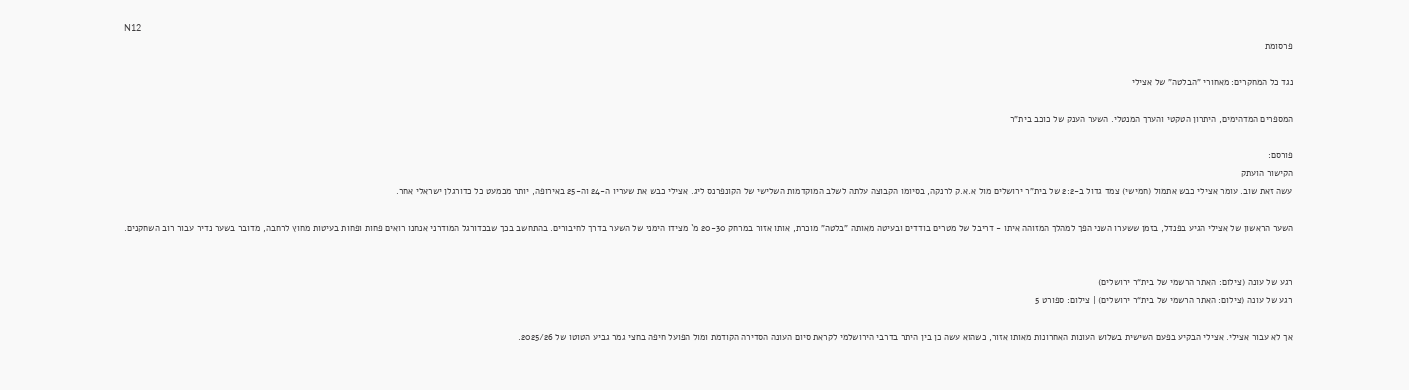N12
פרסומת

נגד כל המחקרים: מאחורי "הבלטה" של אצילי

המספרים המדהימים, היתרון הטקטי והערך המנטלי. השער הענק של כוכב בית"ר

פורסם:
הקישור הועתק
עשה זאת שוב. עומר אצילי כבש אתמול (חמישי) צמד גדול ב-2:2 של בית"ר ירושלים מול א.א.ק לרנקה, בסיומו הקבוצה עלתה לשלב המוקדמות השלישי של הקונפרנס ליג. אצילי כבש את שעריו ה-24 וה-25 באירופה, יותר מכמעט כל כדורגלן ישראלי אחר.

השער הראשון של אצילי הגיע בפנדל, בזמן ששערו השני הפך למהלך המזוהה איתו - דריבל של מטרים בודדים ובעיטה מאותה "בלטה" מוכרת, אותו אזור במרחק 20-30 מ` מצידו הימני של השער בדרך לחיבורים. בהתחשב בכך שבכדורגל המודרני אנחנו רואים פחות ופחות בעיטות מחוץ לרחבה, מדובר בשער נדיר עבור רוב השחקנים.


רגע של עונה (צילום: האתר הרשמי של בית“ר ירושלים)
רגע של עונה (צילום: האתר הרשמי של בית“ר ירושלים) | צילום: ספורט 5

אך לא עבור אצילי. אצילי הבקיע בפעם השישית בשלוש העונות האחרונות מאותו אזור, כשהוא עשה כן בין היתר בדרבי הירושלמי לקראת סיום העונה הסדירה הקודמת ומול הפועל חיפה בחצי גמר גביע הטוטו של 2025/26.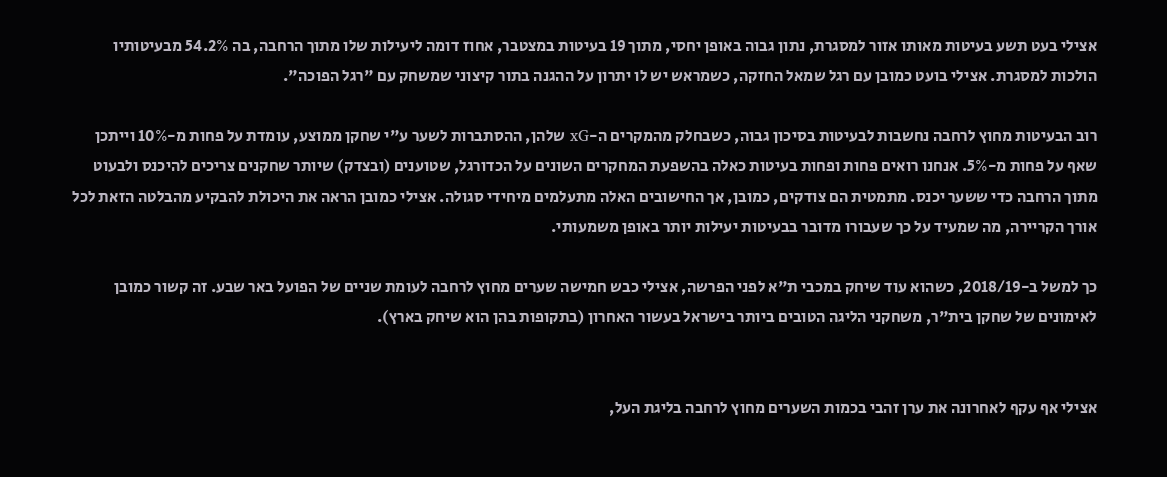אצילי בעט תשע בעיטות מאותו אזור למסגרת, נתון גבוה באופן יחסי, מתוך 19 בעיטות במצטבר, אחוז דומה ליעילות שלו מתוך הרחבה, בה 54.2% מבעיטותיו הולכות למסגרת. אצילי בועט כמובן עם רגל שמאל החזקה, כשמראש יש לו יתרון על ההגנה בתור קיצוני שמשחק עם "רגל הפוכה".

רוב הבעיטות מחוץ לרחבה נחשבות לבעיטות בסיכון גבוה, כשבחלק מהמקרים ה-xG שלהן, ההסתברות לשער ע"י שחקן ממוצע, עומדת על פחות מ-10% וייתכן שאף על פחות מ-5%. אנחנו רואים פחות ופחות בעיטות כאלה בהשפעת המחקרים השונים על הכדורגל, שטוענים (ובצדק) שיותר שחקנים צריכים להיכנס ולבעוט מתוך הרחבה כדי ששער יכנס. מתמטית הם צודקים, כמובן, אך החישובים האלה מתעלמים מיחידי סגולה. אצילי כמובן הראה את היכולת להבקיע מהבלטה הזאת לכל אורך הקריירה, מה שמעיד על כך שעבורו מדובר בבעיטות יעילות יותר באופן משמעותי.

כך למשל ב-2018/19, כשהוא עוד שיחק במכבי ת"א לפני הפרשה, אצילי כבש חמישה שערים מחוץ לרחבה לעומת שניים של הפועל באר שבע. זה קשור כמובן לאימונים של שחקן בית"ר, משחקני הליגה הטובים ביותר בישראל בעשור האחרון (בתקופות בהן הוא שיחק בארץ).


אצילי אף עקף לאחרונה את ערן זהבי בכמות השערים מחוץ לרחבה בליגת העל,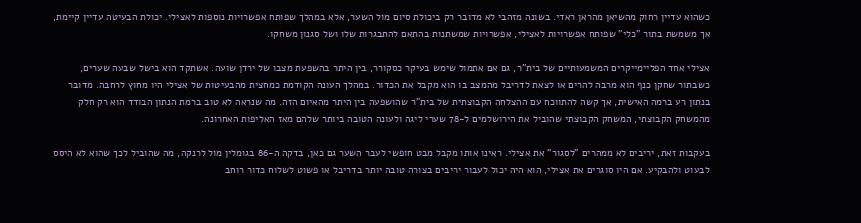כשהוא עדיין רחוק מהשיאן מהראן ראדי. בשונה מזהבי לא מדובר רק ביכולת סיום מול השער, אלא במהלך שפותח אפשרויות נוספות לאצילי. יכולת הבעיטה עדיין קיימת, אך משמשת בתור "כלי" שפותח אפשרויות לאצילי, אפשרויות שמשתנות בהתאם להתבגרות שלו ושל סגנון משחקו.

אצילי אחד הפליימייקרים המשמעותיים של בית"ר, גם אם אתמול שימש בעיקר כסקורר, בין היתר בהשפעת מצבו של ירדן שועה. אשתקד הוא בישל שבעה שערים, כשבתור שחקן כנף הוא מרבה להרים או לצאת לדריבל מהמצב בו הוא מקבל את הכדור. במהלך העונה הקודמת כמחצית מהבעיטות של אצילי היו מחוץ לרחבה. מדובר בנתון רע ברמה האישית, אך קשה להתווכח עם ההצלחה הקבוצתית של בית"ר שהושפעה בין היתר מהאיום הזה. מה שנראה לא טוב ברמת הנתון הבודד הוא רק חלק מהמשחק הקבוצתי, המשחק הקבוצתי שהוביל את הירושלמים ל-78 שערי ליגה ולעונה הטובה ביותר שלהם מאז האליפות האחרונה.

בעקבות זאת, יריבים לא ממהרים "לסגור" את אצילי. ראינו אותו מקבל מבט חופשי לעבר השער גם כאן, בדקה ה-86 בגומלין מול לרנקה, מה שהוביל לכך שהוא לא היסס לבעוט ולהבקיע. אם היו סוגרים את אצילי, הוא היה יכול לעבור יריבים בצורה טובה יותר בדריבל או פשוט לשלוח כדור רוחב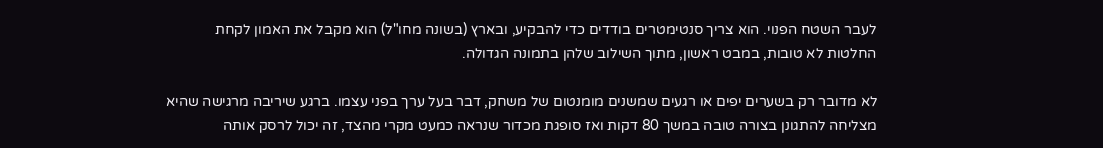לעבר השטח הפנוי. הוא צריך סנטימטרים בודדים כדי להבקיע, ובארץ (בשונה מחו"ל) הוא מקבל את האמון לקחת החלטות לא טובות, במבט ראשון, מתוך השילוב שלהן בתמונה הגדולה.

לא מדובר רק בשערים יפים או רגעים שמשנים מומנטום של משחק, דבר בעל ערך בפני עצמו. ברגע שיריבה מרגישה שהיא מצליחה להתגונן בצורה טובה במשך 80 דקות ואז סופגת מכדור שנראה כמעט מקרי מהצד, זה יכול לרסק אותה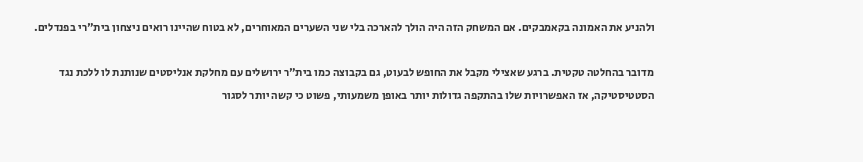ולהניע את האמונה בקאמבקים. אם המשחק הזה היה הולך להארכה בלי שני השערים המאוחרים, לא בטוח שהיינו רואים ניצחון בית"רי בפנדלים.

מדובר בהחלטה טקטית. ברגע שאצילי מקבל את החופש לבעוט, גם בקבוצה כמו בית"ר ירושלים עם מחלקת אנליסטים שנותנת לו ללכת נגד הסטטיסטיקה, אז האפשרויות שלו בהתקפה גדולות יותר באופן משמעותי, פשוט כי קשה יותר לסגור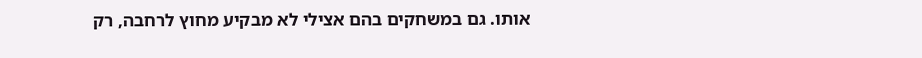אותו. גם במשחקים בהם אצילי לא מבקיע מחוץ לרחבה, רק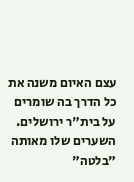עצם האיום משנה את כל הדרך בה שומרים על בית"ר ירושלים. השערים שלו מאותה "בלטה"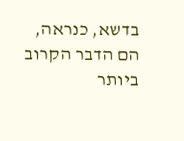בדשא, כנראה, הם הדבר הקרוב ביותר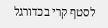לסטף קרי בכדורגל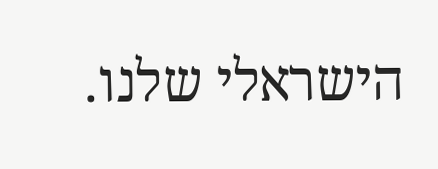הישראלי שלנו.